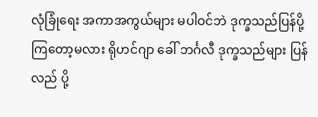လုံခြုံရေး အကာအကွယ်များ မပါဝင်ဘဲ ဒုက္ခသည်ပြန်ပို့ကြတော့မလား ရိုဟင်ဂျာ ခေါ် ဘင်္ဂလီ ဒုက္ခသည်များ ပြန်လည် ပို့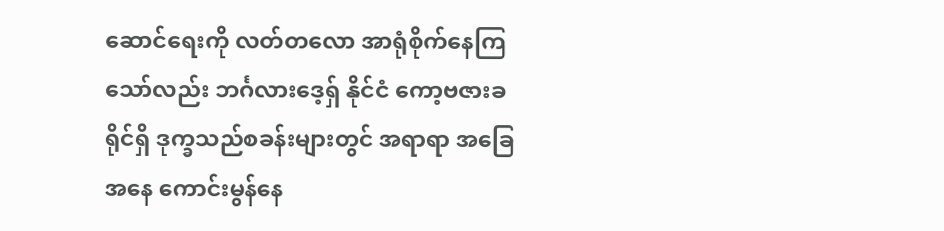ဆောင်ရေးကို လတ်တလော အာရုံစိုက်နေကြသော်လည်း ဘင်္ဂလားဒေ့ရှ် နိုင်ငံ ကော့ဗဇားခရိုင်ရှိ ဒုက္ခသည်စခန်းများတွင် အရာရာ အခြေအနေ ကောင်းမွန်နေ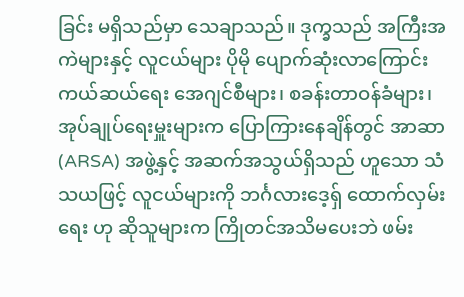ခြင်း မရှိသည်မှာ သေချာသည်။ ဒုက္ခသည် အကြီးအကဲများနှင့် လူငယ်များ ပိုမို ပျောက်ဆုံးလာကြောင်း ကယ်ဆယ်ရေး အေဂျင်စီများ၊ စခန်းတာဝန်ခံများ၊ အုပ်ချုပ်ရေးမှူးများက ပြောကြားနေချိန်တွင် အာဆာ (ARSA) အဖွဲ့နှင့် အဆက်အသွယ်ရှိသည် ဟူသော သံသယဖြင့် လူငယ်များကို ဘင်္ဂလားဒေ့ရှ် ထောက်လှမ်းရေး ဟု ဆိုသူများက ကြိုတင်အသိမပေးဘဲ ဖမ်း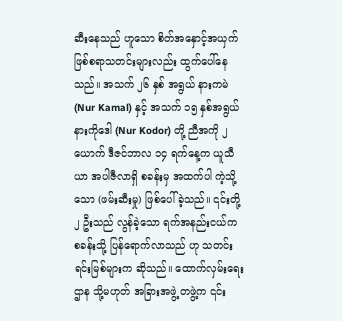ဆီးနေသည် ဟူသော စိတ်အနှောင့်အယှက် ဖြစ်စရာသတင်းများလည်း ထွက်ပေါ်နေသည်။ အသက် ၂၆ နှစ် အရွယ် နားကမဲ (Nur Kamal) နှင့် အသက် ၁၅ နှစ်အရွယ် နားကိုဒေါ (Nur Kodor) တို့ ညီအကို ၂ ယောက် ဒီဇင်ဘာလ ၁၄ ရက်နေ့က ယူသီယာ အပါဇီလာရှိ စခန်းမှ အထက်ပါ ကဲ့သို့သော (ဖမ်းဆီးမှု) ဖြစ်ပေါ်ခဲ့သည်။ ၎င်းတို့ ၂ ဦးသည် လွန်ခဲ့သော ရက်အနည်းငယ်က စခန်းသို့ ပြန်ရောက်လာသည် ဟု သတင်းရင်းမြစ်များက ဆိုသည်။ ထောက်လှမ်းရေး ဌာန သို့မဟုတ် အခြားအဖွဲ့ တဖွဲ့က ၎င်း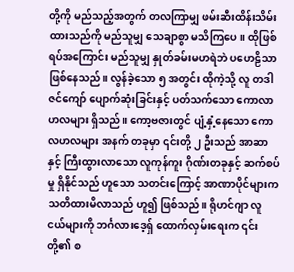တို့ကို မည်သည့်အတွက် တလကြာမျှ ဖမ်းဆီးထိန်းသိမ်းထားသည်ကို မည်သူမျှ သေချာစွာ မသိကြပေ။ ထိုဖြစ်ရပ်အကြောင်း မည်သူမျှ နှုတ်ခမ်းမဟရဲဘဲ ပဟေဠိသာ ဖြစ်နေသည်။ လွန်ခဲ့သော ၅ အတွင်း ထိုကဲ့သို့ လူ တဒါဇင်ကျော် ပျောက်ဆုံးခြင်းနှင့် ပတ်သက်သော ကောလာဟလများ ရှိသည်။ ကော့ဗဇားတွင် ပျံ့နှံ့နေသော ကောလဟလများ အနက် တခုမှာ ၎င်းတို့ ၂ ဦးသည် အာဆာနှင့် ကြီးထွားလာသော လူကုန်ကူး ဂိုဏ်းတခုနှင့် ဆက်စပ်မှု ရှိနိုင်သည် ဟူသော သတင်းကြောင့် အာဏာပိုင်များက သတိထားမိလာသည် ဟူ၍ ဖြစ်သည်။ ရိုဟင်ဂျာ လူငယ်များကို ဘင်္ဂလားဒေ့ရှ် ထောက်လှမ်းရေးက ၎င်းတို့၏ စ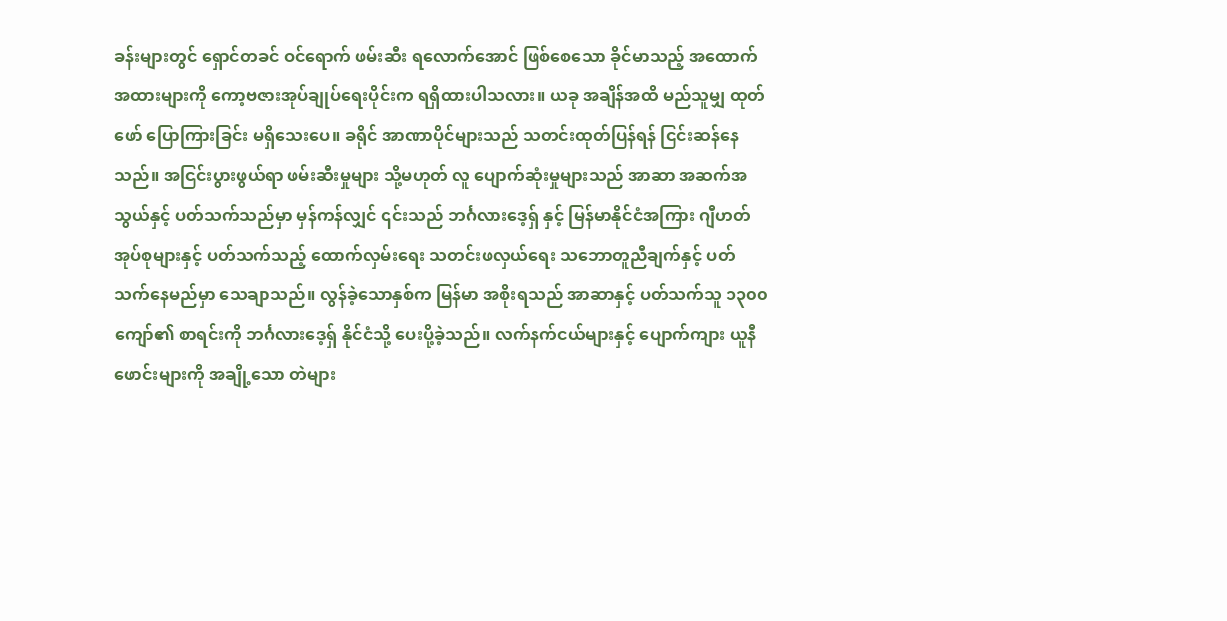ခန်းများတွင် ရှောင်တခင် ဝင်ရောက် ဖမ်းဆီး ရလောက်အောင် ဖြစ်စေသော ခိုင်မာသည့် အထောက်အထားများကို ကော့ဗဇားအုပ်ချုပ်ရေးပိုင်းက ရရှိထားပါသလား။ ယခု အချိန်အထိ မည်သူမျှ ထုတ်ဖော် ပြောကြားခြင်း မရှိသေးပေ။ ခရိုင် အာဏာပိုင်များသည် သတင်းထုတ်ပြန်ရန် ငြင်းဆန်နေသည်။ အငြင်းပွားဖွယ်ရာ ဖမ်းဆီးမှုများ သို့မဟုတ် လူ ပျောက်ဆုံးမှုများသည် အာဆာ အဆက်အသွယ်နှင့် ပတ်သက်သည်မှာ မှန်ကန်လျှင် ၎င်းသည် ဘင်္ဂလားဒေ့ရှ် နှင့် မြန်မာနိုင်ငံအကြား ဂျီဟတ်အုပ်စုများနှင့် ပတ်သက်သည့် ထောက်လှမ်းရေး သတင်းဖလှယ်ရေး သဘောတူညီချက်နှင့် ပတ်သက်နေမည်မှာ သေချာသည်။ လွန်ခဲ့သောနှစ်က မြန်မာ အစိုးရသည် အာဆာနှင့် ပတ်သက်သူ ၁၃၀၀ ကျော်၏ စာရင်းကို ဘင်္ဂလားဒေ့ရှ် နိုင်ငံသို့ ပေးပို့ခဲ့သည်။ လက်နက်ငယ်များနှင့် ပျောက်ကျား ယူနီဖောင်းများကို အချို့သော တဲများ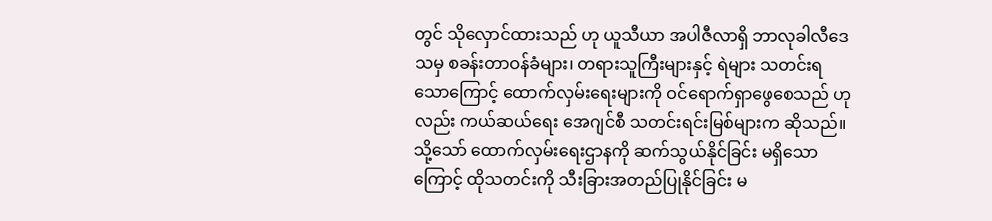တွင် သိုလှောင်ထားသည် ဟု ယူသီယာ အပါဇီလာရှိ ဘာလုခါလီဒေသမှ စခန်းတာဝန်ခံများ၊ တရားသူကြီးများနှင့် ရဲများ သတင်းရသောကြောင့် ထောက်လှမ်းရေးများကို ဝင်ရောက်ရှာဖွေစေသည် ဟုလည်း ကယ်ဆယ်ရေး အေဂျင်စီ သတင်းရင်းမြစ်များက ဆိုသည်။ သို့သော် ထောက်လှမ်းရေးဌာနကို ဆက်သွယ်နိုင်ခြင်း မရှိသောကြောင့် ထိုသတင်းကို သီးခြားအတည်ပြုနိုင်ခြင်း မ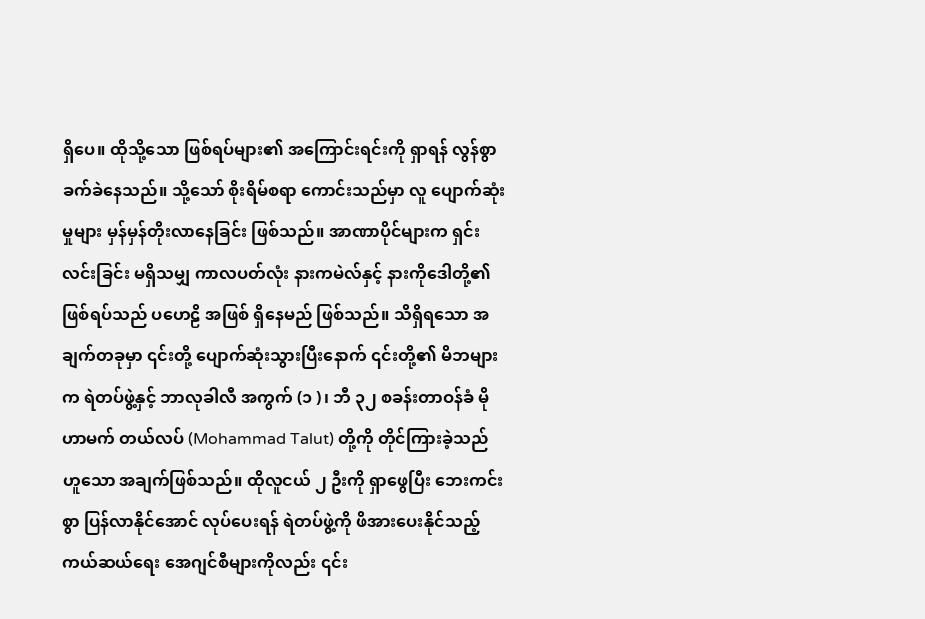ရှိပေ။ ထိုသို့သော ဖြစ်ရပ်များ၏ အကြောင်းရင်းကို ရှာရန် လွန်စွာခက်ခဲနေသည်။ သို့သော် စိုးရိမ်စရာ ကောင်းသည်မှာ လူ ပျောက်ဆုံးမှုများ မှန်မှန်တိုးလာနေခြင်း ဖြစ်သည်။ အာဏာပိုင်များက ရှင်းလင်းခြင်း မရှိသမျှ ကာလပတ်လုံး နားကမဲလ်နှင့် နားကိုဒေါတို့၏ ဖြစ်ရပ်သည် ပဟေဠိ အဖြစ် ရှိနေမည် ဖြစ်သည်။ သိရှိရသော အချက်တခုမှာ ၎င်းတို့ ပျောက်ဆုံးသွားပြီးနောက် ၎င်းတို့၏ မိဘများက ရဲတပ်ဖွဲ့နှင့် ဘာလုခါလီ အကွက် (၁ )၊ ဘီ ၃၂ စခန်းတာဝန်ခံ မိုဟာမက် တယ်လပ် (Mohammad Talut) တို့ကို တိုင်ကြားခဲ့သည် ဟူသော အချက်ဖြစ်သည်။ ထိုလူငယ် ၂ ဦးကို ရှာဖွေပြီး ဘေးကင်းစွာ ပြန်လာနိုင်အောင် လုပ်ပေးရန် ရဲတပ်ဖွဲ့ကို ဖိအားပေးနိုင်သည့် ကယ်ဆယ်ရေး အေဂျင်စီများကိုလည်း ၎င်း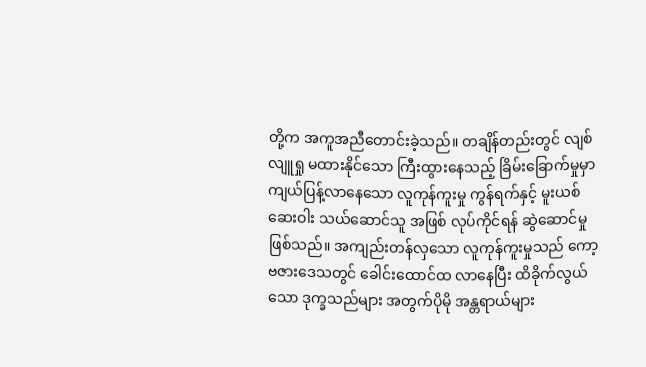တို့က အကူအညီတောင်းခဲ့သည်။ တချိန်တည်းတွင် လျစ်လျူရှု မထားနိုင်သော ကြီးထွားနေသည့် ခြိမ်းခြောက်မှုမှာ ကျယ်ပြန့်လာနေသော လူကုန်ကူးမှု ကွန်ရက်နှင့် မူးယစ်ဆေးဝါး သယ်ဆောင်သူ အဖြစ် လုပ်ကိုင်ရန် ဆွဲဆောင်မှု ဖြစ်သည်။ အကျည်းတန်လှသော လူကုန်ကူးမှုသည် ကော့ဗဇားဒေသတွင် ခေါင်းထောင်ထ လာနေပြီး ထိခိုက်လွယ်သော ဒုက္ခသည်များ အတွက်ပိုမို အန္တရာယ်များ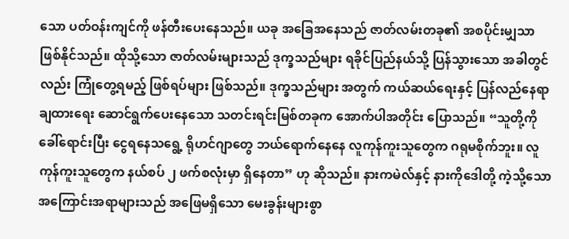သော ပတ်ဝန်းကျင်ကို ဖန်တီးပေးနေသည်။ ယခု အခြေအနေသည် ဇာတ်လမ်းတခု၏ အစပိုင်းမျှသာ ဖြစ်နိုင်သည်။ ထိုသို့သော ဇာတ်လမ်းများသည် ဒုက္ခသည်များ ရခိုင်ပြည်နယ်သို့ ပြန်သွားသော အခါတွင်လည်း ကြုံတွေ့ရမည့် ဖြစ်ရပ်များ ဖြစ်သည်။ ဒုက္ခသည်များ အတွက် ကယ်ဆယ်ရေးနှင့် ပြန်လည်နေရာချထားရေး ဆောင်ရွက်ပေးနေသော သတင်းရင်းမြစ်တခုက အောက်ပါအတိုင်း ပြောသည်။ “သူတို့ကို ခေါ်ရောင်းပြီး ငွေရနေသရွေ့ ရိုဟင်ဂျာတွေ ဘယ်ရောက်နေနေ လူကုန်ကူးသူတွေက ဂရုမစိုက်ဘူး။ လူကုန်ကူးသူတွေက နယ်စပ် ၂ ဖက်စလုံးမှာ ရှိနေတာ” ဟု ဆိုသည်။ နားကမဲလ်နှင့် နားကိုဒေါတို့ ကဲ့သို့သော အကြောင်းအရာများသည် အဖြေမရှိသော မေးခွန်းများစွာ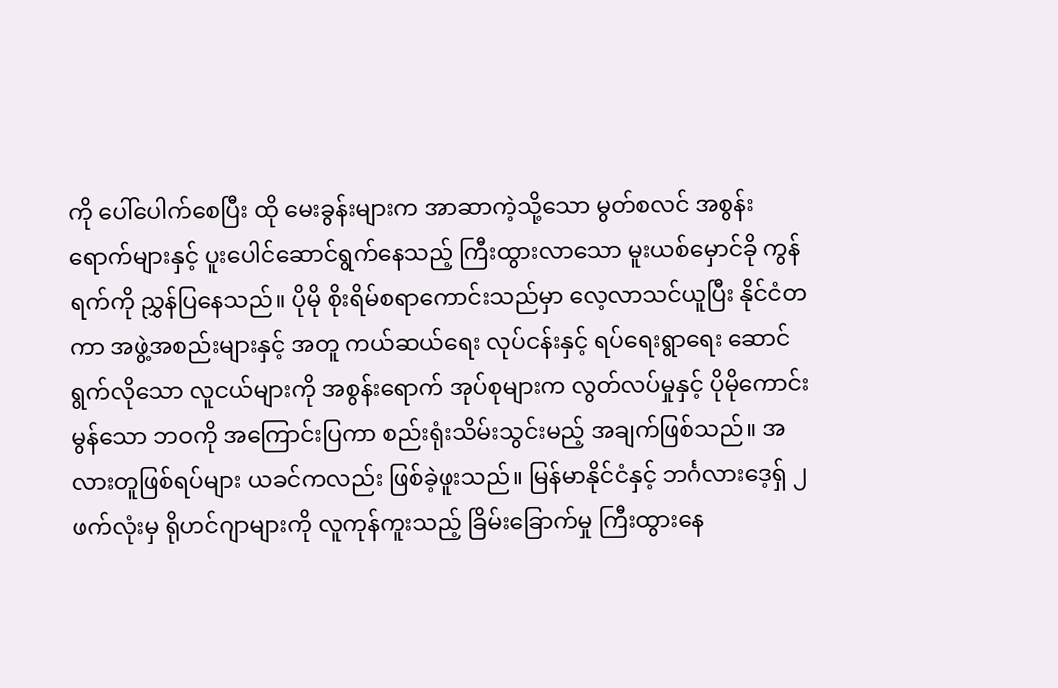ကို ပေါ်ပေါက်စေပြီး ထို မေးခွန်းများက အာဆာကဲ့သို့သော မွတ်စလင် အစွန်းရောက်များနှင့် ပူးပေါင်ဆောင်ရွက်နေသည့် ကြီးထွားလာသော မူးယစ်မှောင်ခို ကွန်ရက်ကို ညွှန်ပြနေသည်။ ပိုမို စိုးရိမ်စရာကောင်းသည်မှာ လေ့လာသင်ယူပြီး နိုင်ငံတကာ အဖွဲ့အစည်းများနှင့် အတူ ကယ်ဆယ်ရေး လုပ်ငန်းနှင့် ရပ်ရေးရွာရေး ဆောင်ရွက်လိုသော လူငယ်များကို အစွန်းရောက် အုပ်စုများက လွတ်လပ်မှုနှင့် ပိုမိုကောင်းမွန်သော ဘဝကို အကြောင်းပြကာ စည်းရုံးသိမ်းသွင်းမည့် အချက်ဖြစ်သည်။ အလားတူဖြစ်ရပ်များ ယခင်ကလည်း ဖြစ်ခဲ့ဖူးသည်။ မြန်မာနိုင်ငံနှင့် ဘင်္ဂလားဒေ့ရှ် ၂ ဖက်လုံးမှ ရိုဟင်ဂျာများကို လူကုန်ကူးသည့် ခြိမ်းခြောက်မှု ကြီးထွားနေ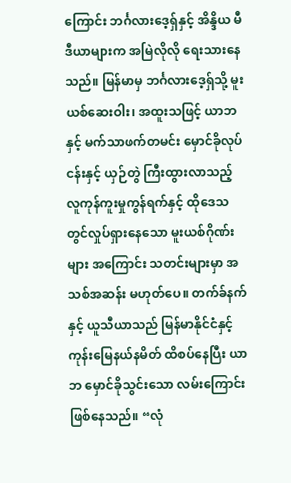ကြောင်း ဘင်္ဂလားဒေ့ရှ်နှင့် အိန္ဒိယ မီဒီယာများက အမြဲလိုလို ရေးသားနေသည်။ မြန်မာမှ ဘင်္ဂလားဒေ့ရှ်သို့ မူးယစ်ဆေးဝါး၊ အထူးသဖြင့် ယာဘနှင့် မက်သာဖက်တမင်း မှောင်ခိုလုပ်ငန်းနှင့် ယှဉ်တွဲ ကြီးထွားလာသည့် လူကုန်ကူးမှုကွန်ရက်နှင့် ထိုဒေသတွင်လှုပ်ရှားနေသော မူးယစ်ဂိုဏ်းများ အကြောင်း သတင်းများမှာ အသစ်အဆန်း မဟုတ်ပေ။ တက်ခ်နက်နှင့် ယူသီယာသည် မြန်မာနိုင်ငံနှင့် ကုန်းမြေနယ်နမိတ် ထိစပ်နေပြီး ယာဘ မှောင်ခိုသွင်းသော လမ်းကြောင်း ဖြစ်နေသည်။ “လုံ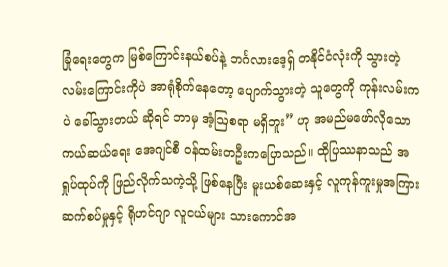ခြုံရေးတွေက မြစ်ကြောင်းနယ်စပ်နဲ့ ဘင်္ဂလားဒေ့ရှ် တနိုင်ငံလုံးကို သွားတဲ့ လမ်းကြောင်းကိုပဲ အာရုံစိုက်နေတော့ ပျောက်သွားတဲ့ သူတွေကို ကုန်းလမ်းကပဲ ခေါ်သွားတယ် ဆိုရင် ဘာမှ အံ့ဩစရာ မရှိဘူး” ဟု အမည်မဖော်လိုသော ကယ်ဆယ်ရေး အေဂျင်စီ ဝန်ထမ်းတဦးကပြောသည်။ ထိုပြဿနာသည် အရှုပ်ထုပ်ကို ဖြည်လိုက်သကဲ့သို့ ဖြစ်နေပြီး မူးယစ်ဆေးနှင့် လူကုန်ကူးမှုအကြား ဆက်စပ်မှုနှင့် ရိုဟင်ဂျာ လူငယ်များ သားကောင်အ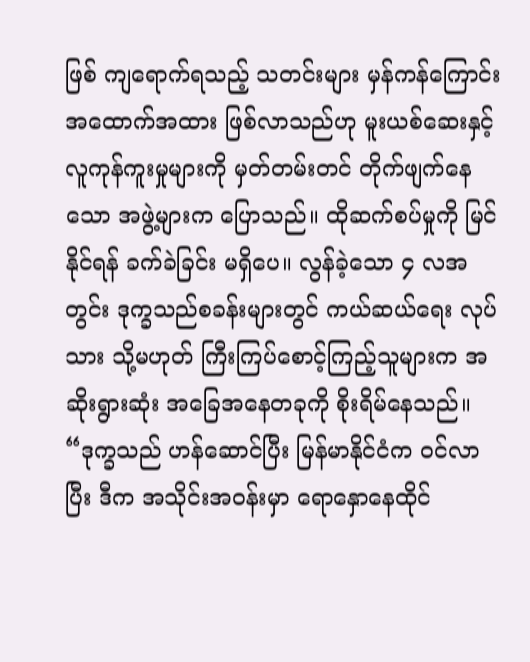ဖြစ် ကျရောက်ရသည့် သတင်းများ မှန်ကန်ကြောင်း အထောက်အထား ဖြစ်လာသည်ဟု မူးယစ်ဆေးနှင့် လူကုန်ကူးမှုများကို မှတ်တမ်းတင် တိုက်ဖျက်နေသော အဖွဲ့များက ပြောသည်။ ထိုဆက်စပ်မှုကို မြင်နိုင်ရန် ခက်ခဲခြင်း မရှိပေ။ လွန်ခဲ့သော ၄ လအတွင်း ဒုက္ခသည်စခန်းများတွင် ကယ်ဆယ်ရေး လုပ်သား သို့မဟုတ် ကြီးကြပ်စောင့်ကြည့်သူများက အဆိုးရွားဆုံး အခြေအနေတခုကို စိုးရိမ်နေသည်။ “ဒုက္ခသည် ဟန်ဆောင်ပြီး မြန်မာနိုင်ငံက ဝင်လာပြီး ဒီက အသိုင်းအဝန်းမှာ ရောနှောနေထိုင်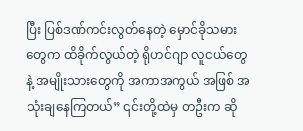ပြီး ပြစ်ဒဏ်ကင်းလွတ်နေတဲ့ မှောင်ခိုသမားတွေက ထိခိုက်လွယ်တဲ့ ရိုဟင်ဂျာ လူငယ်တွေနဲ့ အမျိုးသားတွေကို အကာအကွယ် အဖြစ် အသုံးချနေကြတယ်” ၎င်းတို့ထဲမှ တဦးက ဆို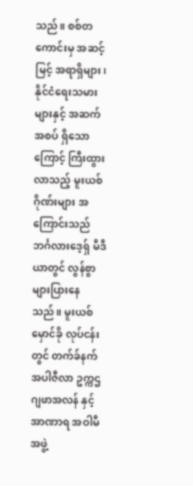သည်။ စစ်တကောင်းမှ အဆင့်မြင့် အရာရှိများ၊ နိုင်ငံရေးသမားများနှင့် အဆက်အစပ် ရှိသောကြောင့် ကြီးထွားလာသည့် မူးယစ် ဂိုဏ်းများ အကြောင်းသည် ဘင်္ဂလားဒေ့ရှ် မီဒီယာတွင် လွန်စွာ များပြားနေသည်။ မူးယစ်မှောင်ခို လုပ်ငန်းတွင် တက်ခ်နက်အပါဇီလာ ဥက္ကဌ ဂျဖာအလန် နှင့် အာဏာရ အဝါမီ အဖွဲ့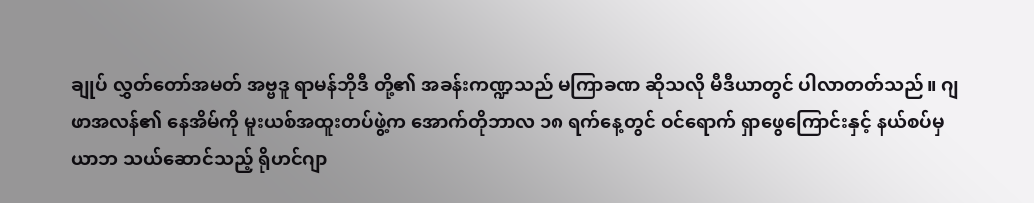ချုပ် လွှတ်တော်အမတ် အဗ္ဗဒူ ရာမန်ဘိုဒီ တို့၏ အခန်းကဏ္ဍသည် မကြာခဏ ဆိုသလို မီဒီယာတွင် ပါလာတတ်သည်။ ဂျဖာအလန်၏ နေအိမ်ကို မူးယစ်အထူးတပ်ဖွဲ့က အောက်တိုဘာလ ၁၈ ရက်နေ့တွင် ဝင်ရောက် ရှာဖွေကြောင်းနှင့် နယ်စပ်မှ ယာဘ သယ်ဆောင်သည့် ရိုဟင်ဂျာ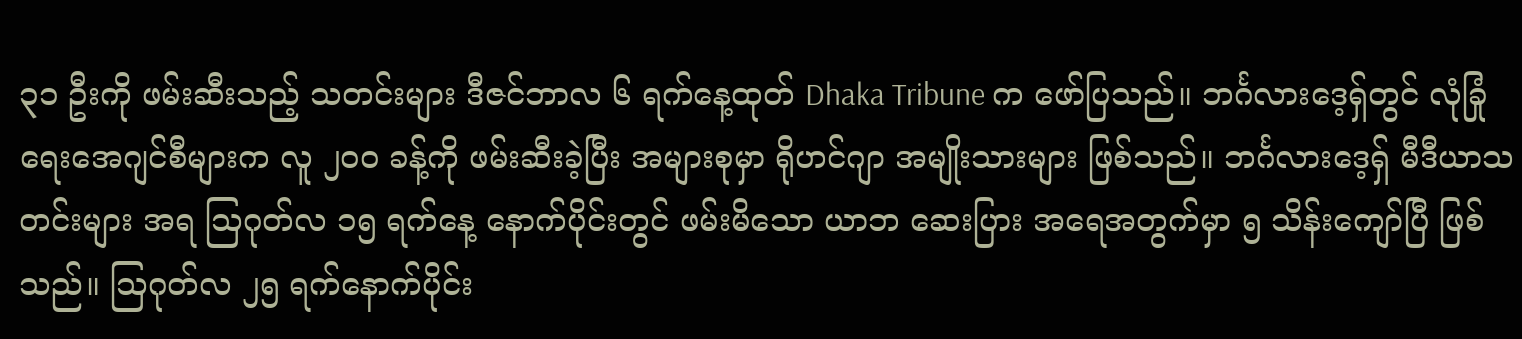၃၁ ဦးကို ဖမ်းဆီးသည့် သတင်းများ ဒီဇင်ဘာလ ၆ ရက်နေ့ထုတ် Dhaka Tribune က ဖော်ပြသည်။ ဘင်္ဂလားဒေ့ရှ်တွင် လုံခြုံရေးအေဂျင်စီများက လူ ၂၀၀ ခန့်ကို ဖမ်းဆီးခဲ့ပြီး အများစုမှာ ရိုဟင်ဂျာ အမျိုးသားများ ဖြစ်သည်။ ဘင်္ဂလားဒေ့ရှ် မီဒီယာသတင်းများ အရ ဩဂုတ်လ ၁၅ ရက်နေ့ နောက်ပိုင်းတွင် ဖမ်းမိသော ယာဘ ဆေးပြား အရေအတွက်မှာ ၅ သိန်းကျော်ပြီ ဖြစ်သည်။ ဩဂုတ်လ ၂၅ ရက်နောက်ပိုင်း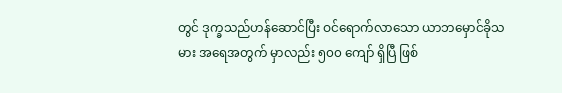တွင် ဒုက္ခသည်ဟန်ဆောင်ပြီး ဝင်ရောက်လာသော ယာဘမှောင်ခိုသမား အရေအတွက် မှာလည်း ၅၀၀ ကျော် ရှိပြီ ဖြစ်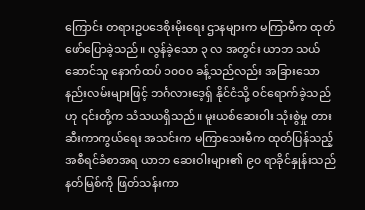ကြောင်း တရားဥပဒေစိုးမိုးရေး ဌာနများက မကြာမီက ထုတ်ဖော်ပြောခဲ့သည်။ လွန်ခဲ့သော ၃ လ အတွင်း ယာဘ သယ်ဆောင်သူ နောက်ထပ် ၁၀၀၀ ခန့်သည်လည်း အခြားသော နည်းလမ်းများဖြင့် ဘင်္ဂလားဒေ့ရှ် နိုင်ငံသို့ ဝင်ရောက်ခဲ့သည် ဟု ၎င်းတို့က သံသယရှိသည်။ မူးယစ်ဆေးဝါး သုံးစွဲမှု တားဆီးကာကွယ်ရေး အသင်းက မကြာသေးမီက ထုတ်ပြန်သည့် အစီရင်ခံစာအရ ယာဘ ဆေးဝါးများ၏ ၉၀ ရာခိုင်နှုန်းသည် နတ်မြစ်ကို ဖြတ်သန်းကာ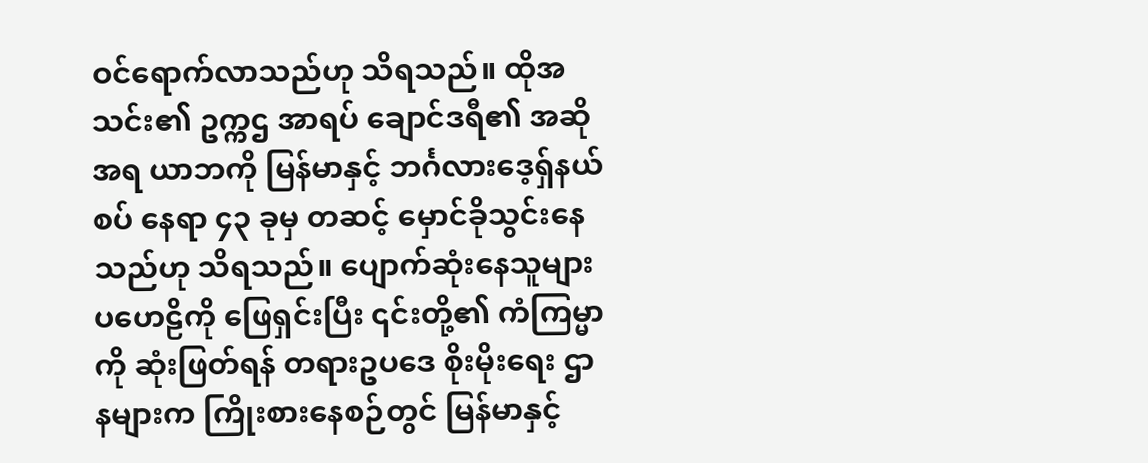ဝင်ရောက်လာသည်ဟု သိရသည်။ ထိုအသင်း၏ ဥက္ကဌ အာရပ် ချောင်ဒရီ၏ အဆို အရ ယာဘကို မြန်မာနှင့် ဘင်္ဂလားဒေ့ရှ်နယ်စပ် နေရာ ၄၃ ခုမှ တဆင့် မှောင်ခိုသွင်းနေသည်ဟု သိရသည်။ ပျောက်ဆုံးနေသူများ ပဟေဠိကို ဖြေရှင်းပြီး ၎င်းတို့၏ ကံကြမ္မာကို ဆုံးဖြတ်ရန် တရားဥပဒေ စိုးမိုးရေး ဌာနများက ကြိုးစားနေစဉ်တွင် မြန်မာနှင့်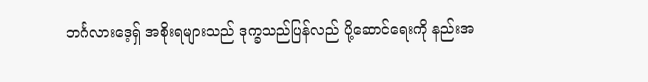ဘင်္ဂလားဒေ့ရှ် အစိုးရများသည် ဒုက္ခသည်ပြန်လည် ပို့ဆောင်ရေးကို နည်းအ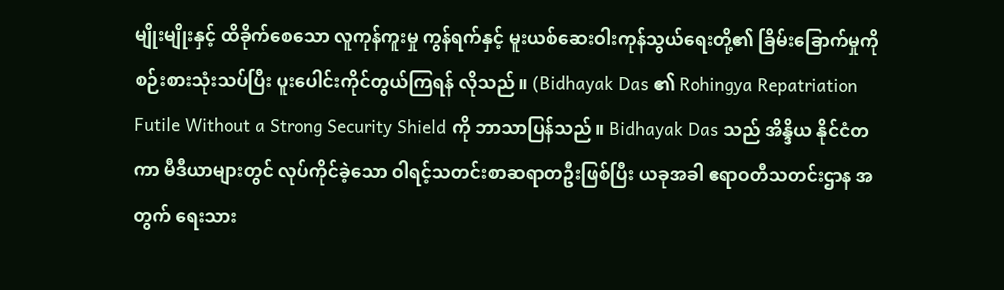မျိုးမျိုးနှင့် ထိခိုက်စေသော လူကုန်ကူးမှု ကွန်ရက်နှင့် မူးယစ်ဆေးဝါးကုန်သွယ်ရေးတို့၏ ခြိမ်းခြောက်မှုကို စဉ်းစားသုံးသပ်ပြီး ပူးပေါင်းကိုင်တွယ်ကြရန် လိုသည်။ (Bidhayak Das ၏ Rohingya Repatriation Futile Without a Strong Security Shield ကို ဘာသာပြန်သည်။ Bidhayak Das သည် အိန္ဒိယ နိုင်ငံတကာ မီဒီယာများတွင် လုပ်ကိုင်ခဲ့သော ဝါရင့်သတင်းစာဆရာတဦးဖြစ်ပြီး ယခုအခါ ဧရာဝတီသတင်းဌာန အတွက် ရေးသား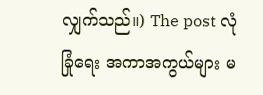လျှက်သည်။) The post လုံခြုံရေး အကာအကွယ်များ မ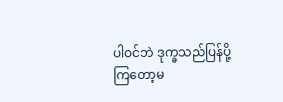ပါဝင်ဘဲ ဒုက္ခသည်ပြန်ပို့ကြတော့မ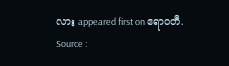လား appeared first on ဧရာဝတီ.
Source :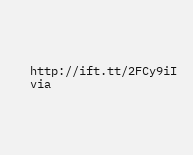http://ift.tt/2FCy9iI
via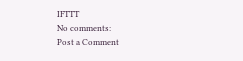IFTTT
No comments:
Post a Comment